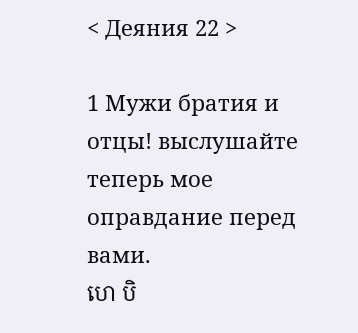< Деяния 22 >

1 Мужи братия и отцы! выслушайте теперь мое оправдание перед вами.
ហេ បិ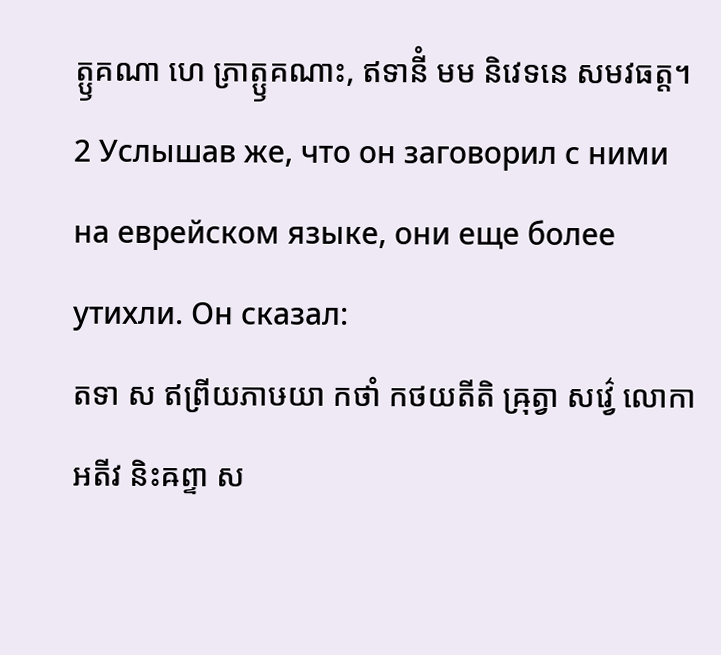ត្ឫគណា ហេ ភ្រាត្ឫគណាះ, ឥទានីំ មម និវេទនេ សមវធត្ត។
2 Услышав же, что он заговорил с ними на еврейском языке, они еще более утихли. Он сказал:
តទា ស ឥព្រីយភាឞយា កថាំ កថយតីតិ ឝ្រុត្វា សវ៌្វេ លោកា អតីវ និះឝព្ទា ស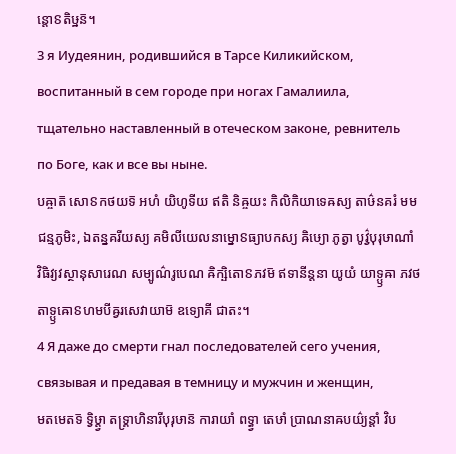ន្តោៜតិឞ្ឋន៑។
3 я Иудеянин, родившийся в Тарсе Киликийском, воспитанный в сем городе при ногах Гамалиила, тщательно наставленный в отеческом законе, ревнитель по Боге, как и все вы ныне.
បឝ្ចាត៑ សោៜកថយទ៑ អហំ យិហូទីយ ឥតិ និឝ្ចយះ កិលិកិយាទេឝស្យ តាឞ៌នគរំ មម ជន្មភូមិះ, ឯតន្នគរីយស្យ គមិលីយេលនាម្នោៜធ្យាបកស្យ ឝិឞ្យោ ភូត្វា បូវ៌្វបុរុឞាណាំ វិធិវ្យវស្ថានុសារេណ សម្បូណ៌រូបេណ ឝិក្ឞិតោៜភវម៑ ឥទានីន្តនា យូយំ យាទ្ឫឝា ភវថ តាទ្ឫឝោៜហមបីឝ្វរសេវាយាម៑ ឧទ្យោគី ជាតះ។
4 Я даже до смерти гнал последователей сего учения, связывая и предавая в темницу и мужчин и женщин,
មតមេតទ៑ ទ្វិឞ្ដ្វា តទ្គ្រាហិនារីបុរុឞាន៑ ការាយាំ ពទ្ធ្វា តេឞាំ ប្រាណនាឝបយ៌្យន្តាំ វិប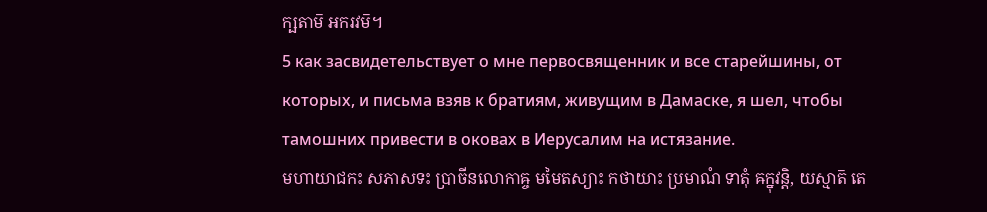ក្ឞតាម៑ អករវម៑។
5 как засвидетельствует о мне первосвященник и все старейшины, от которых, и письма взяв к братиям, живущим в Дамаске, я шел, чтобы тамошних привести в оковах в Иерусалим на истязание.
មហាយាជកះ សភាសទះ ប្រាចីនលោកាឝ្ច មមៃតស្យាះ កថាយាះ ប្រមាណំ ទាតុំ ឝក្នុវន្តិ, យស្មាត៑ តេ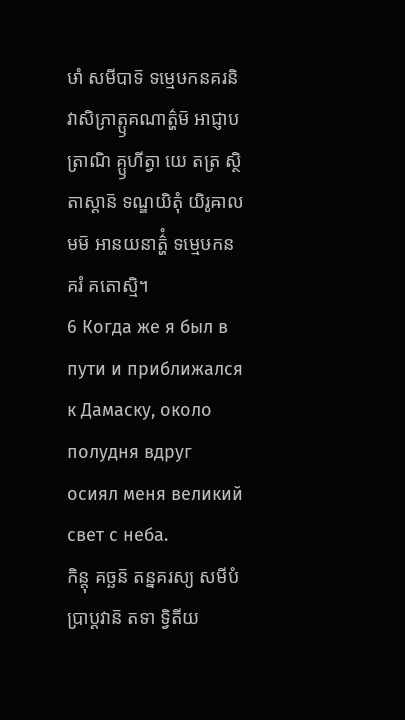ឞាំ សមីបាទ៑ ទម្មេឞកនគរនិវាសិភ្រាត្ឫគណាត៌្ហម៑ អាជ្ញាបត្រាណិ គ្ឫហីត្វា យេ តត្រ ស្ថិតាស្តាន៑ ទណ្ឌយិតុំ យិរូឝាលមម៑ អានយនាត៌្ហំ ទម្មេឞកនគរំ គតោស្មិ។
6 Когда же я был в пути и приближался к Дамаску, около полудня вдруг осиял меня великий свет с неба.
កិន្តុ គច្ឆន៑ តន្នគរស្យ សមីបំ ប្រាប្តវាន៑ តទា ទ្វិតីយ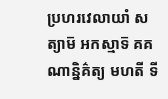ប្រហរវេលាយាំ សត្យាម៑ អកស្មាទ៑ គគណាន្និគ៌ត្យ មហតី ទី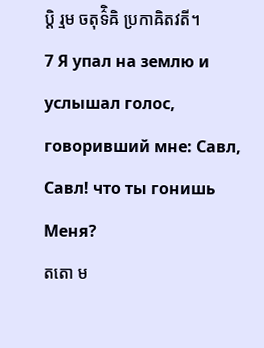ប្តិ រ្មម ចតុទ៌ិឝិ ប្រកាឝិតវតី។
7 Я упал на землю и услышал голос, говоривший мне: Савл, Савл! что ты гонишь Меня?
តតោ ម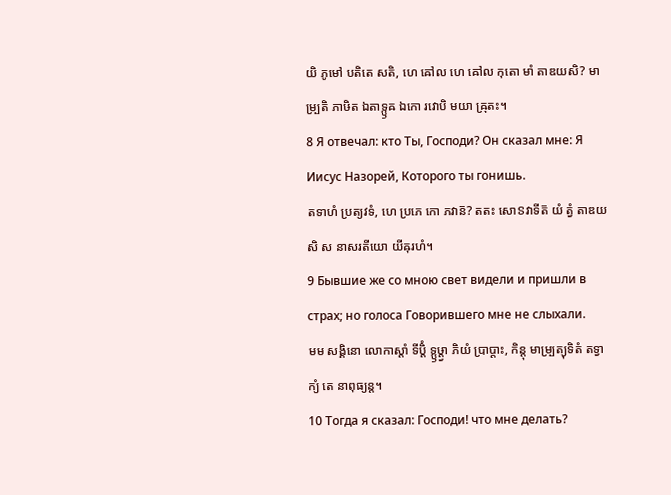យិ ភូមៅ បតិតេ សតិ, ហេ ឝៅល ហេ ឝៅល កុតោ មាំ តាឌយសិ? មាម្ប្រតិ ភាឞិត ឯតាទ្ឫឝ ឯកោ រវោបិ មយា ឝ្រុតះ។
8 Я отвечал: кто Ты, Господи? Он сказал мне: Я Иисус Назорей, Которого ты гонишь.
តទាហំ ប្រត្យវទំ, ហេ ប្រភេ កោ ភវាន៑? តតះ សោៜវាទីត៑ យំ ត្វំ តាឌយសិ ស នាសរតីយោ យីឝុរហំ។
9 Бывшие же со мною свет видели и пришли в страх; но голоса Говорившего мне не слыхали.
មម សង្គិនោ លោកាស្តាំ ទីប្តិំ ទ្ឫឞ្ដ្វា ភិយំ ប្រាប្តាះ, កិន្តុ មាម្ប្រត្យុទិតំ តទ្វាក្យំ តេ នាពុធ្យន្ត។
10 Тогда я сказал: Господи! что мне делать?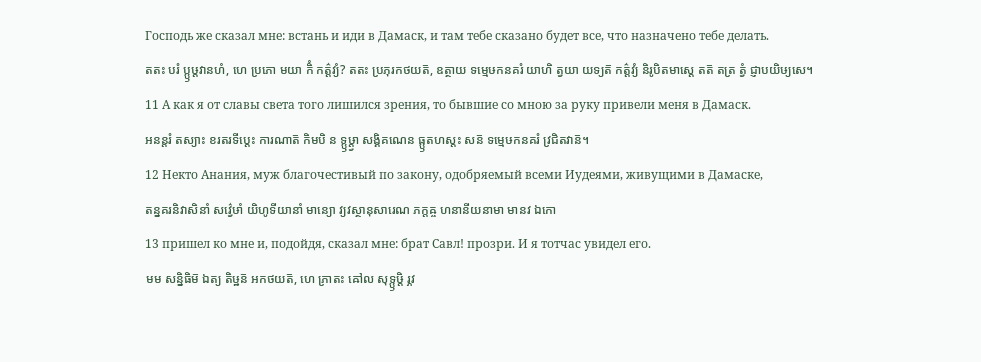Господь же сказал мне: встань и иди в Дамаск, и там тебе сказано будет все, что назначено тебе делать.
តតះ បរំ ប្ឫឞ្ដវានហំ, ហេ ប្រភោ មយា កិំ កត៌្តវ្យំ? តតះ ប្រភុរកថយត៑, ឧត្ថាយ ទម្មេឞកនគរំ យាហិ ត្វយា យទ្យត៑ កត៌្តវ្យំ និរូបិតមាស្តេ តត៑ តត្រ ត្វំ ជ្ញាបយិឞ្យសេ។
11 А как я от славы света того лишился зрения, то бывшие со мною за руку привели меня в Дамаск.
អនន្តរំ តស្យាះ ខរតរទីប្តេះ ការណាត៑ កិមបិ ន ទ្ឫឞ្ដ្វា សង្គិគណេន ធ្ឫតហស្តះ សន៑ ទម្មេឞកនគរំ វ្រជិតវាន៑។
12 Некто Анания, муж благочестивый по закону, одобряемый всеми Иудеями, живущими в Дамаске,
តន្នគរនិវាសិនាំ សវ៌្វេឞាំ យិហូទីយានាំ មាន្យោ វ្យវស្ថានុសារេណ ភក្តឝ្ច ហនានីយនាមា មានវ ឯកោ
13 пришел ко мне и, подойдя, сказал мне: брат Савл! прозри. И я тотчас увидел его.
មម សន្និធិម៑ ឯត្យ តិឞ្ឋន៑ អកថយត៑, ហេ ភ្រាតះ ឝៅល សុទ្ឫឞ្ដិ រ្ភវ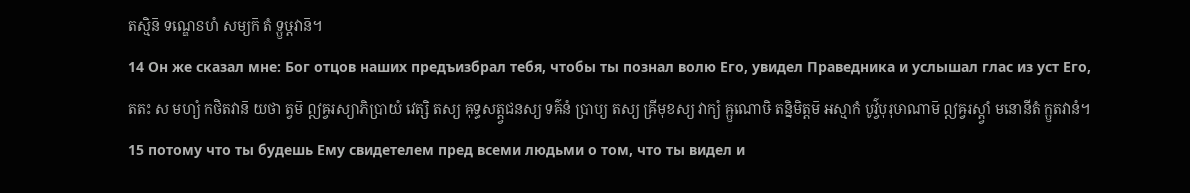តស្មិន៑ ទណ្ឌេៜហំ សម្យក៑ តំ ទ្ឫឞ្ដវាន៑។
14 Он же сказал мне: Бог отцов наших предъизбрал тебя, чтобы ты познал волю Его, увидел Праведника и услышал глас из уст Его,
តតះ ស មហ្យំ កថិតវាន៑ យថា ត្វម៑ ឦឝ្វរស្យាភិប្រាយំ វេត្សិ តស្យ ឝុទ្ធសត្ត្វជនស្យ ទឝ៌នំ ប្រាប្យ តស្យ ឝ្រីមុខស្យ វាក្យំ ឝ្ឫណោឞិ តន្និមិត្តម៑ អស្មាកំ បូវ៌្វបុរុឞាណាម៑ ឦឝ្វរស្ត្វាំ មនោនីតំ ក្ឫតវានំ។
15 потому что ты будешь Ему свидетелем пред всеми людьми о том, что ты видел и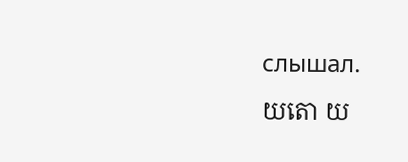слышал.
យតោ យ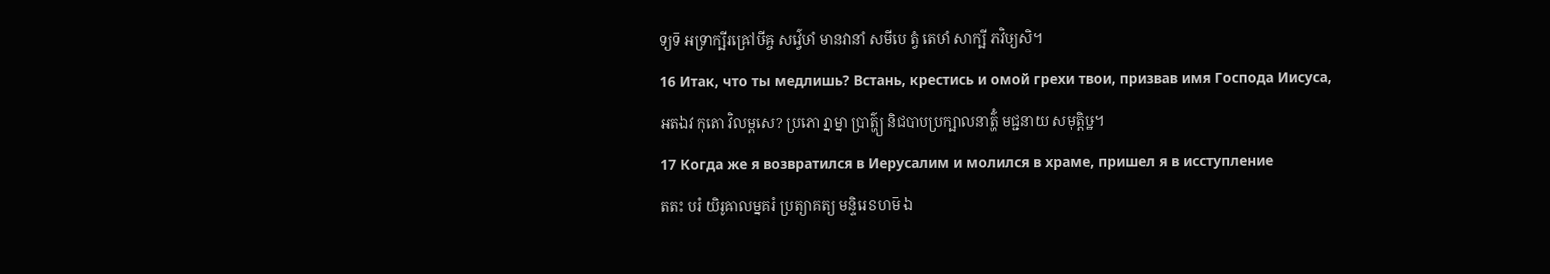ទ្យទ៑ អទ្រាក្ឞីរឝ្រៅឞីឝ្ច សវ៌្វេឞាំ មានវានាំ សមីបេ ត្វំ តេឞាំ សាក្ឞី ភវិឞ្យសិ។
16 Итак, что ты медлишь? Встань, крестись и омой грехи твои, призвав имя Господа Иисуса,
អតឯវ កុតោ វិលម្ពសេ? ប្រភោ រ្នាម្នា ប្រាត៌្ហ្យ និជបាបប្រក្ឞាលនាត៌្ហំ មជ្ជនាយ សមុត្តិឞ្ឋ។
17 Когда же я возвратился в Иерусалим и молился в храме, пришел я в исступление
តតះ បរំ យិរូឝាលម្នគរំ ប្រត្យាគត្យ មន្ទិរេៜហម៑ ឯ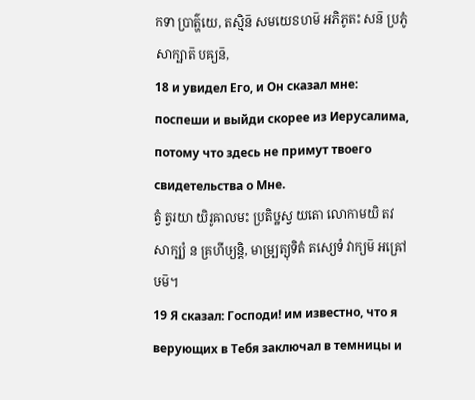កទា ប្រាត៌្ហយេ, តស្មិន៑ សមយេៜហម៑ អភិភូតះ សន៑ ប្រភូំ សាក្ឞាត៑ បឝ្យន៑,
18 и увидел Его, и Он сказал мне: поспеши и выйди скорее из Иерусалима, потому что здесь не примут твоего свидетельства о Мне.
ត្វំ ត្វរយា យិរូឝាលមះ ប្រតិឞ្ឋស្វ យតោ លោកាមយិ តវ សាក្ឞ្យំ ន គ្រហីឞ្យន្តិ, មាម្ប្រត្យុទិតំ តស្យេទំ វាក្យម៑ អឝ្រៅឞម៑។
19 Я сказал: Господи! им известно, что я верующих в Тебя заключал в темницы и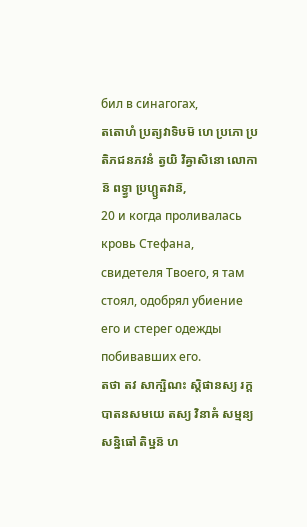бил в синагогах,
តតោហំ ប្រត្យវាទិឞម៑ ហេ ប្រភោ ប្រតិភជនភវនំ ត្វយិ វិឝ្វាសិនោ លោកាន៑ ពទ្ធ្វា ប្រហ្ឫតវាន៑,
20 и когда проливалась кровь Стефана, свидетеля Твоего, я там стоял, одобрял убиение его и стерег одежды побивавших его.
តថា តវ សាក្ឞិណះ ស្តិផានស្យ រក្តបាតនសមយេ តស្យ វិនាឝំ សម្មន្យ សន្និធៅ តិឞ្ឋន៑ ហ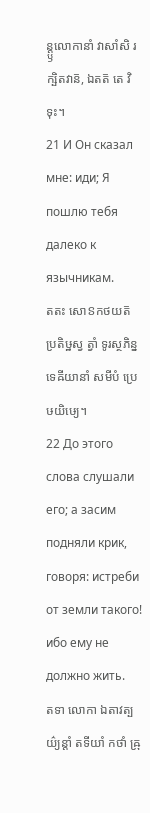ន្ត្ឫលោកានាំ វាសាំសិ រក្ឞិតវាន៑, ឯតត៑ តេ វិទុះ។
21 И Он сказал мне: иди; Я пошлю тебя далеко к язычникам.
តតះ សោៜកថយត៑ ប្រតិឞ្ឋស្វ ត្វាំ ទូរស្ថភិន្នទេឝីយានាំ សមីបំ ប្រេឞយិឞ្យេ។
22 До этого слова слушали его; а засим подняли крик, говоря: истреби от земли такого! ибо ему не должно жить.
តទា លោកា ឯតាវត្បយ៌្យន្តាំ តទីយាំ កថាំ ឝ្រុ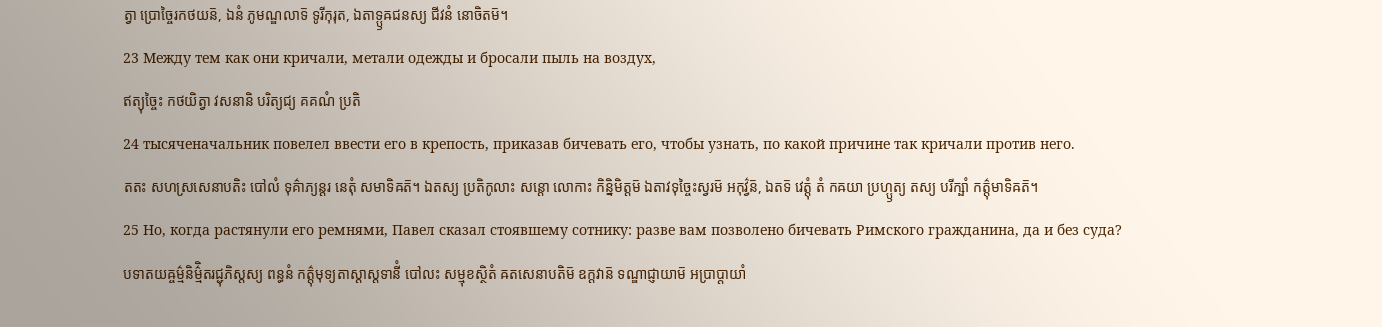ត្វា ប្រោច្ចៃរកថយន៑, ឯនំ ភូមណ្ឌលាទ៑ ទូរីកុរុត, ឯតាទ្ឫឝជនស្យ ជីវនំ នោចិតម៑។
23 Между тем как они кричали, метали одежды и бросали пыль на воздух,
ឥត្យុច្ចៃះ កថយិត្វា វសនានិ បរិត្យជ្យ គគណំ ប្រតិ
24 тысяченачальник повелел ввести его в крепость, приказав бичевать его, чтобы узнать, по какой причине так кричали против него.
តតះ សហស្រសេនាបតិះ បៅលំ ទុគ៌ាភ្យន្តរ នេតុំ សមាទិឝត៑។ ឯតស្យ ប្រតិកូលាះ សន្តោ លោកាះ កិន្និមិត្តម៑ ឯតាវទុច្ចៃះស្វរម៑ អកុវ៌្វន៑, ឯតទ៑ វេត្តុំ តំ កឝយា ប្រហ្ឫត្យ តស្យ បរីក្ឞាំ កត៌្តុមាទិឝត៑។
25 Но, когда растянули его ремнями, Павел сказал стоявшему сотнику: разве вам позволено бичевать Римского гражданина, да и без суда?
បទាតយឝ្ចម៌្មនិម៌្មិតរជ្ជុភិស្តស្យ ពន្ធនំ កត៌្តុមុទ្យតាស្តាស្តទានីំ បៅលះ សម្មុខស្ថិតំ ឝតសេនាបតិម៑ ឧក្តវាន៑ ទណ្ឌាជ្ញាយាម៑ អប្រាប្តាយាំ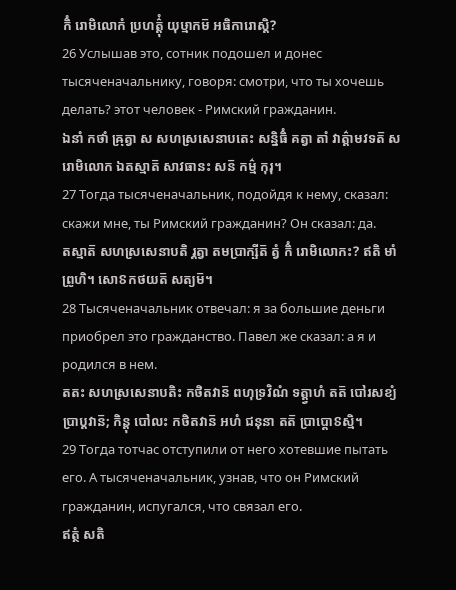កិំ រោមិលោកំ ប្រហត៌្តុំ យុឞ្មាកម៑ អធិការោស្តិ?
26 Услышав это, сотник подошел и донес тысяченачальнику, говоря: смотри, что ты хочешь делать? этот человек - Римский гражданин.
ឯនាំ កថាំ ឝ្រុត្វា ស សហស្រសេនាបតេះ សន្និធិំ គត្វា តាំ វាត៌្តាមវទត៑ ស រោមិលោក ឯតស្មាត៑ សាវធានះ សន៑ កម៌្ម កុរុ។
27 Тогда тысяченачальник, подойдя к нему, сказал: скажи мне, ты Римский гражданин? Он сказал: да.
តស្មាត៑ សហស្រសេនាបតិ រ្គត្វា តមប្រាក្ឞីត៑ ត្វំ កិំ រោមិលោកះ? ឥតិ មាំ ព្រូហិ។ សោៜកថយត៑ សត្យម៑។
28 Тысяченачальник отвечал: я за большие деньги приобрел это гражданство. Павел же сказал: а я и родился в нем.
តតះ សហស្រសេនាបតិះ កថិតវាន៑ ពហុទ្រវិណំ ទត្ត្វាហំ តត៑ បៅរសខ្យំ ប្រាប្តវាន៑; កិន្តុ បៅលះ កថិតវាន៑ អហំ ជនុនា តត៑ ប្រាប្តោៜស្មិ។
29 Тогда тотчас отступили от него хотевшие пытать его. А тысяченачальник, узнав, что он Римский гражданин, испугался, что связал его.
ឥត្ថំ សតិ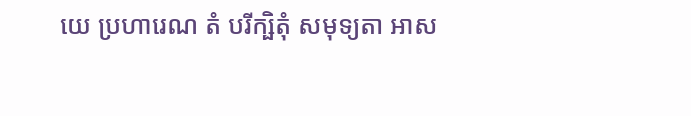យេ ប្រហារេណ តំ បរីក្ឞិតុំ សមុទ្យតា អាស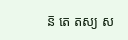ន៑ តេ តស្យ ស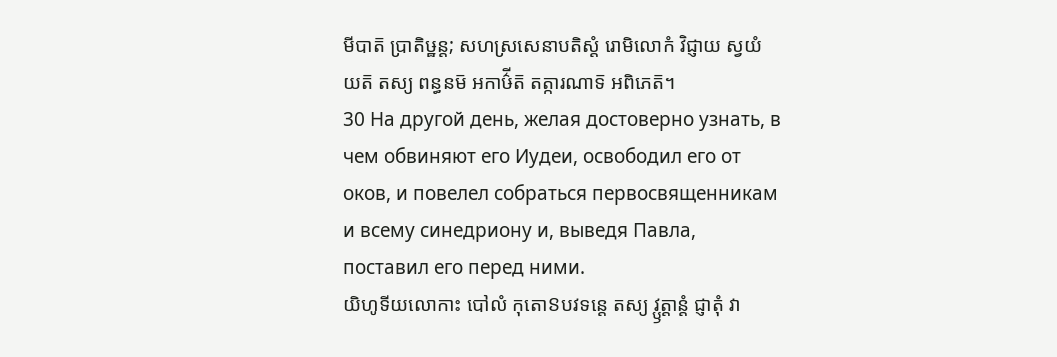មីបាត៑ ប្រាតិឞ្ឋន្ត; សហស្រសេនាបតិស្តំ រោមិលោកំ វិជ្ញាយ ស្វយំ យត៑ តស្យ ពន្ធនម៑ អកាឞ៌ីត៑ តត្ការណាទ៑ អពិភេត៑។
30 На другой день, желая достоверно узнать, в чем обвиняют его Иудеи, освободил его от оков, и повелел собраться первосвященникам и всему синедриону и, выведя Павла, поставил его перед ними.
យិហូទីយលោកាះ បៅលំ កុតោៜបវទន្តេ តស្យ វ្ឫត្តាន្តំ ជ្ញាតុំ វា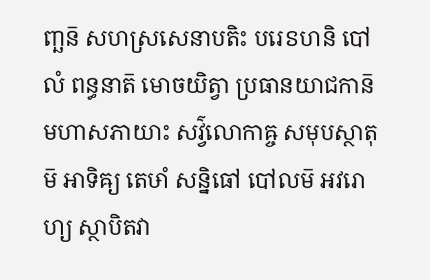ញ្ឆន៑ សហស្រសេនាបតិះ បរេៜហនិ បៅលំ ពន្ធនាត៑ មោចយិត្វា ប្រធានយាជកាន៑ មហាសភាយាះ សវ៌្វលោកាឝ្ច សមុបស្ថាតុម៑ អាទិឝ្យ តេឞាំ សន្និធៅ បៅលម៑ អវរោហ្យ ស្ថាបិតវា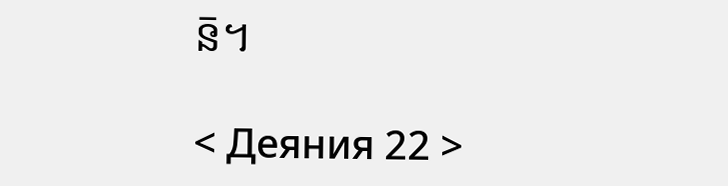ន៑។

< Деяния 22 >